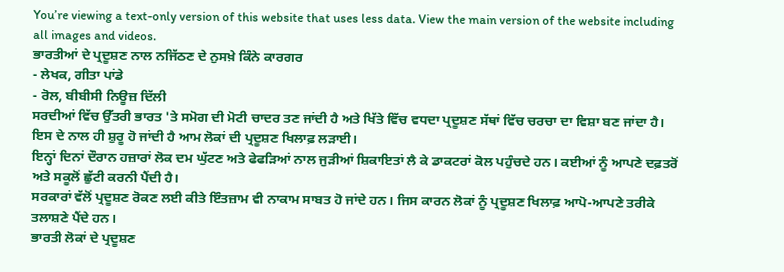You’re viewing a text-only version of this website that uses less data. View the main version of the website including all images and videos.
ਭਾਰਤੀਆਂ ਦੇ ਪ੍ਰਦੂਸ਼ਣ ਨਾਲ ਨਜਿੱਠਣ ਦੇ ਨੁਸਖ਼ੇ ਕਿੰਨੇ ਕਾਰਗਰ
- ਲੇਖਕ, ਗੀਤਾ ਪਾਂਡੇ
- ਰੋਲ, ਬੀਬੀਸੀ ਨਿਊਜ਼ ਦਿੱਲੀ
ਸਰਦੀਆਂ ਵਿੱਚ ਉੱਤਰੀ ਭਾਰਤ 'ਤੇ ਸਮੋਗ ਦੀ ਮੋਟੀ ਚਾਦਰ ਤਣ ਜਾਂਦੀ ਹੈ ਅਤੇ ਖਿੱਤੇ ਵਿੱਚ ਵਧਦਾ ਪ੍ਰਦੂਸ਼ਣ ਸੱਥਾਂ ਵਿੱਚ ਚਰਚਾ ਦਾ ਵਿਸ਼ਾ ਬਣ ਜਾਂਦਾ ਹੈ।
ਇਸ ਦੇ ਨਾਲ ਹੀ ਸ਼ੁਰੂ ਹੋ ਜਾਂਦੀ ਹੈ ਆਮ ਲੋਕਾਂ ਦੀ ਪ੍ਰਦੂਸ਼ਣ ਖਿਲਾਫ਼ ਲੜਾਈ।
ਇਨ੍ਹਾਂ ਦਿਨਾਂ ਦੌਰਾਨ ਹਜ਼ਾਰਾਂ ਲੋਕ ਦਮ ਘੁੱਟਣ ਅਤੇ ਫੇਫੜਿਆਂ ਨਾਲ ਜੁੜੀਆਂ ਸ਼ਿਕਾਇਤਾਂ ਲੈ ਕੇ ਡਾਕਟਰਾਂ ਕੋਲ ਪਹੁੰਚਦੇ ਹਨ। ਕਈਆਂ ਨੂੰ ਆਪਣੇ ਦਫ਼ਤਰੋਂ ਅਤੇ ਸਕੂਲੋਂ ਛੁੱਟੀ ਕਰਨੀ ਪੈਂਦੀ ਹੈ।
ਸਰਕਾਰਾਂ ਵੱਲੋਂ ਪ੍ਰਦੂਸ਼ਣ ਰੋਕਣ ਲਈ ਕੀਤੇ ਇੰਤਜ਼ਾਮ ਵੀ ਨਾਕਾਮ ਸਾਬਤ ਹੋ ਜਾਂਦੇ ਹਨ। ਜਿਸ ਕਾਰਨ ਲੋਕਾਂ ਨੂੰ ਪ੍ਰਦੂਸ਼ਣ ਖਿਲਾਫ਼ ਆਪੋ-ਆਪਣੇ ਤਰੀਕੇ ਤਲਾਸ਼ਣੇ ਪੈਂਦੇ ਹਨ।
ਭਾਰਤੀ ਲੋਕਾਂ ਦੇ ਪ੍ਰਦੂਸ਼ਣ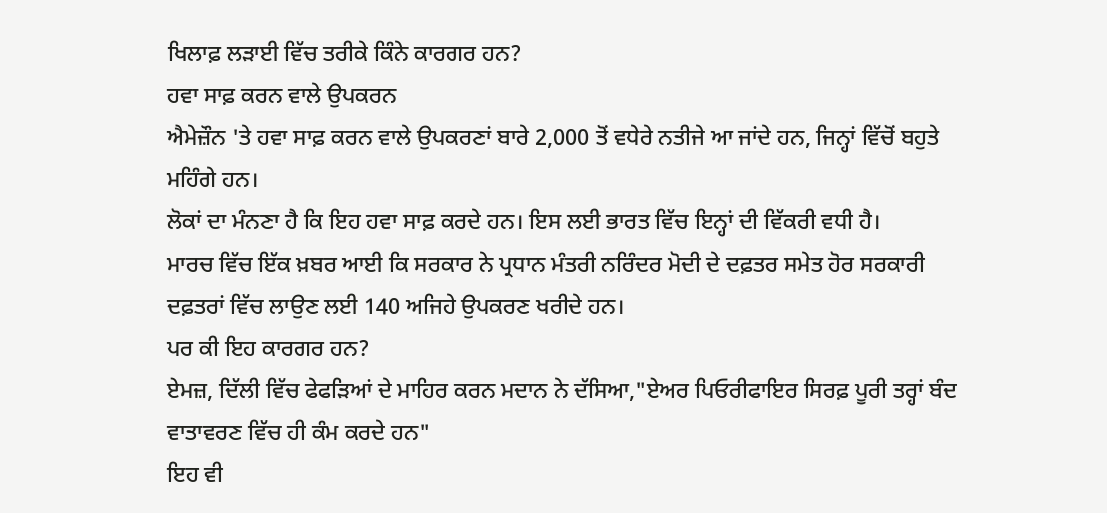ਖਿਲਾਫ਼ ਲੜਾਈ ਵਿੱਚ ਤਰੀਕੇ ਕਿੰਨੇ ਕਾਰਗਰ ਹਨ?
ਹਵਾ ਸਾਫ਼ ਕਰਨ ਵਾਲੇ ਉਪਕਰਨ
ਐਮੇਜ਼ੌਨ 'ਤੇ ਹਵਾ ਸਾਫ਼ ਕਰਨ ਵਾਲੇ ਉਪਕਰਣਾਂ ਬਾਰੇ 2,000 ਤੋਂ ਵਧੇਰੇ ਨਤੀਜੇ ਆ ਜਾਂਦੇ ਹਨ, ਜਿਨ੍ਹਾਂ ਵਿੱਚੋਂ ਬਹੁਤੇ ਮਹਿੰਗੇ ਹਨ।
ਲੋਕਾਂ ਦਾ ਮੰਨਣਾ ਹੈ ਕਿ ਇਹ ਹਵਾ ਸਾਫ਼ ਕਰਦੇ ਹਨ। ਇਸ ਲਈ ਭਾਰਤ ਵਿੱਚ ਇਨ੍ਹਾਂ ਦੀ ਵਿੱਕਰੀ ਵਧੀ ਹੈ।
ਮਾਰਚ ਵਿੱਚ ਇੱਕ ਖ਼ਬਰ ਆਈ ਕਿ ਸਰਕਾਰ ਨੇ ਪ੍ਰਧਾਨ ਮੰਤਰੀ ਨਰਿੰਦਰ ਮੋਦੀ ਦੇ ਦਫ਼ਤਰ ਸਮੇਤ ਹੋਰ ਸਰਕਾਰੀ ਦਫ਼ਤਰਾਂ ਵਿੱਚ ਲਾਉਣ ਲਈ 140 ਅਜਿਹੇ ਉਪਕਰਣ ਖਰੀਦੇ ਹਨ।
ਪਰ ਕੀ ਇਹ ਕਾਰਗਰ ਹਨ?
ਏਮਜ਼, ਦਿੱਲੀ ਵਿੱਚ ਫੇਫੜਿਆਂ ਦੇ ਮਾਹਿਰ ਕਰਨ ਮਦਾਨ ਨੇ ਦੱਸਿਆ,"ਏਅਰ ਪਿਓਰੀਫਾਇਰ ਸਿਰਫ਼ ਪੂਰੀ ਤਰ੍ਹਾਂ ਬੰਦ ਵਾਤਾਵਰਣ ਵਿੱਚ ਹੀ ਕੰਮ ਕਰਦੇ ਹਨ"
ਇਹ ਵੀ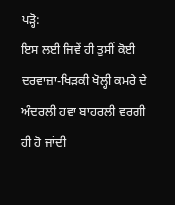ਪੜ੍ਹੋ:
ਇਸ ਲਈ ਜਿਵੇਂ ਹੀ ਤੁਸੀਂ ਕੋਈ ਦਰਵਾਜ਼ਾ-ਖਿੜਕੀ ਖੋਲ੍ਹੀ ਕਮਰੇ ਦੇ ਅੰਦਰਲੀ ਹਵਾ ਬਾਹਰਲੀ ਵਰਗੀ ਹੀ ਹੋ ਜਾਂਦੀ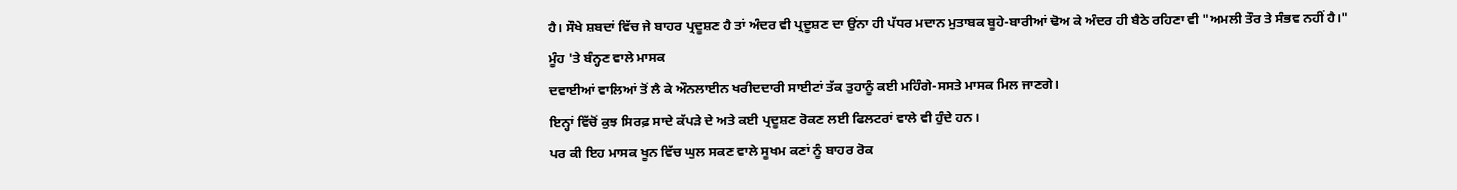ਹੈ। ਸੌਖੇ ਸ਼ਬਦਾਂ ਵਿੱਚ ਜੇ ਬਾਹਰ ਪ੍ਰਦੂਸ਼ਣ ਹੈ ਤਾਂ ਅੰਦਰ ਵੀ ਪ੍ਰਦੂਸ਼ਣ ਦਾ ਉਂਨਾ ਹੀ ਪੱਧਰ ਮਦਾਨ ਮੁਤਾਬਕ ਬੂਹੇ-ਬਾਰੀਆਂ ਢੋਅ ਕੇ ਅੰਦਰ ਹੀ ਬੈਠੇ ਰਹਿਣਾ ਵੀ "ਅਮਲੀ ਤੌਰ ਤੇ ਸੰਭਵ ਨਹੀਂ ਹੈ।"
ਮੂੰਹ 'ਤੇ ਬੰਨ੍ਹਣ ਵਾਲੇ ਮਾਸਕ
ਦਵਾਈਆਂ ਵਾਲਿਆਂ ਤੋਂ ਲੈ ਕੇ ਔਨਲਾਈਨ ਖਰੀਦਦਾਰੀ ਸਾਈਟਾਂ ਤੱਕ ਤੁਹਾਨੂੰ ਕਈ ਮਹਿੰਗੇ-ਸਸਤੇ ਮਾਸਕ ਮਿਲ ਜਾਣਗੇ।
ਇਨ੍ਹਾਂ ਵਿੱਚੋਂ ਕੁਝ ਸਿਰਫ਼ ਸਾਦੇ ਕੱਪੜੇ ਦੇ ਅਤੇ ਕਈ ਪ੍ਰਦੂਸ਼ਣ ਰੋਕਣ ਲਈ ਫਿਲਟਰਾਂ ਵਾਲੇ ਵੀ ਹੁੰਦੇ ਹਨ।
ਪਰ ਕੀ ਇਹ ਮਾਸਕ ਖੂਨ ਵਿੱਚ ਘੁਲ ਸਕਣ ਵਾਲੇ ਸੂਖਮ ਕਣਾਂ ਨੂੰ ਬਾਹਰ ਰੋਕ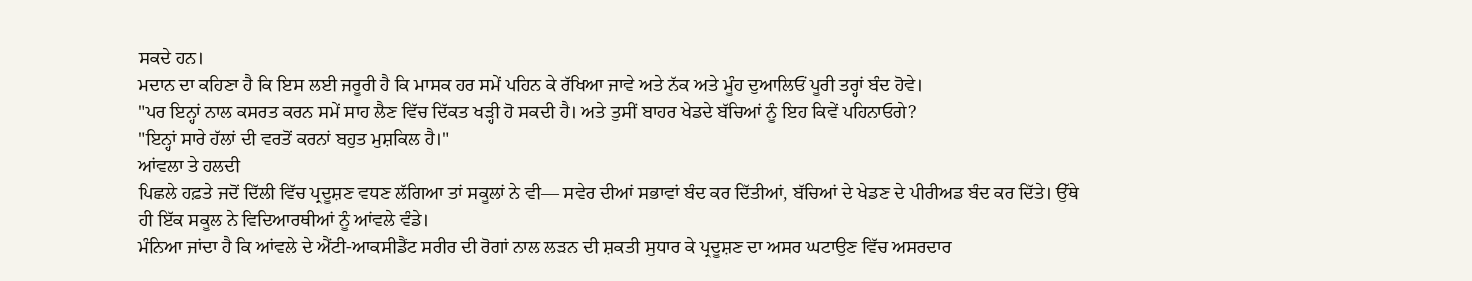ਸਕਦੇ ਹਨ।
ਮਦਾਨ ਦਾ ਕਹਿਣਾ ਹੈ ਕਿ ਇਸ ਲਈ ਜਰੂਰੀ ਹੈ ਕਿ ਮਾਸਕ ਹਰ ਸਮੇਂ ਪਹਿਨ ਕੇ ਰੱਖਿਆ ਜਾਵੇ ਅਤੇ ਨੱਕ ਅਤੇ ਮੂੰਹ ਦੁਆਲਿਓਂ ਪੂਰੀ ਤਰ੍ਹਾਂ ਬੰਦ ਹੋਵੇ।
"ਪਰ ਇਨ੍ਹਾਂ ਨਾਲ ਕਸਰਤ ਕਰਨ ਸਮੇਂ ਸਾਹ ਲੈਣ ਵਿੱਚ ਦਿੱਕਤ ਖੜ੍ਹੀ ਹੋ ਸਕਦੀ ਹੈ। ਅਤੇ ਤੁਸੀਂ ਬਾਹਰ ਖੇਡਦੇ ਬੱਚਿਆਂ ਨੂੰ ਇਹ ਕਿਵੇਂ ਪਹਿਨਾਓਗੇ?
"ਇਨ੍ਹਾਂ ਸਾਰੇ ਹੱਲਾਂ ਦੀ ਵਰਤੋਂ ਕਰਨਾਂ ਬਹੁਤ ਮੁਸ਼ਕਿਲ ਹੈ।"
ਆਂਵਲਾ ਤੇ ਹਲਦੀ
ਪਿਛਲੇ ਹਫ਼ਤੇ ਜਦੋਂ ਦਿੱਲੀ ਵਿੱਚ ਪ੍ਰਦੂਸ਼ਣ ਵਧਣ ਲੱਗਿਆ ਤਾਂ ਸਕੂਲਾਂ ਨੇ ਵੀ— ਸਵੇਰ ਦੀਆਂ ਸਭਾਵਾਂ ਬੰਦ ਕਰ ਦਿੱਤੀਆਂ, ਬੱਚਿਆਂ ਦੇ ਖੇਡਣ ਦੇ ਪੀਰੀਅਡ ਬੰਦ ਕਰ ਦਿੱਤੇ। ਉੱਥੇ ਹੀ ਇੱਕ ਸਕੂਲ ਨੇ ਵਿਦਿਆਰਥੀਆਂ ਨੂੰ ਆਂਵਲੇ ਵੰਡੇ।
ਮੰਨਿਆ ਜਾਂਦਾ ਹੈ ਕਿ ਆਂਵਲੇ ਦੇ ਐਂਟੀ-ਆਕਸੀਡੈਂਟ ਸਰੀਰ ਦੀ ਰੋਗਾਂ ਨਾਲ ਲੜਨ ਦੀ ਸ਼ਕਤੀ ਸੁਧਾਰ ਕੇ ਪ੍ਰਦੂਸ਼ਣ ਦਾ ਅਸਰ ਘਟਾਉਣ ਵਿੱਚ ਅਸਰਦਾਰ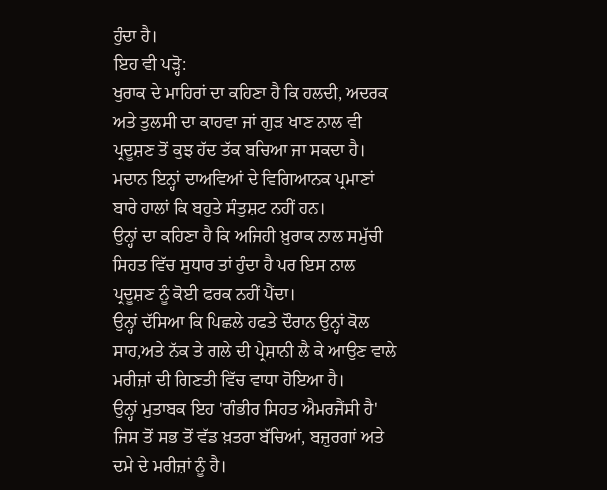ਹੁੰਦਾ ਹੈ।
ਇਹ ਵੀ ਪੜ੍ਹੋ:
ਖੁਰਾਕ ਦੇ ਮਾਹਿਰਾਂ ਦਾ ਕਹਿਣਾ ਹੈ ਕਿ ਹਲਦੀ, ਅਦਰਕ ਅਤੇ ਤੁਲਸੀ ਦਾ ਕਾਹਵਾ ਜਾਂ ਗੁੜ ਖਾਣ ਨਾਲ ਵੀ ਪ੍ਰਦੂਸ਼ਣ ਤੋਂ ਕੁਝ ਹੱਦ ਤੱਕ ਬਚਿਆ ਜਾ ਸਕਦਾ ਹੈ।
ਮਦਾਨ ਇਨ੍ਹਾਂ ਦਾਅਵਿਆਂ ਦੇ ਵਿਗਿਆਨਕ ਪ੍ਰਮਾਣਾਂ ਬਾਰੇ ਹਾਲਾਂ ਕਿ ਬਹੁਤੇ ਸੰਤੁਸ਼ਟ ਨਹੀਂ ਹਨ।
ਉਨ੍ਹਾਂ ਦਾ ਕਹਿਣਾ ਹੈ ਕਿ ਅਜਿਹੀ ਖ਼ੁਰਾਕ ਨਾਲ ਸਮੁੱਚੀ ਸਿਹਤ ਵਿੱਚ ਸੁਧਾਰ ਤਾਂ ਹੁੰਦਾ ਹੈ ਪਰ ਇਸ ਨਾਲ ਪ੍ਰਦੂਸ਼ਣ ਨੂੰ ਕੋਈ ਫਰਕ ਨਹੀਂ ਪੈਂਦਾ।
ਉਨ੍ਹਾਂ ਦੱਸਿਆ ਕਿ ਪਿਛਲੇ ਹਫਤੇ ਦੌਰਾਨ ਉਨ੍ਹਾਂ ਕੋਲ ਸਾਹ,ਅਤੇ ਨੱਕ ਤੇ ਗਲੇ ਦੀ ਪ੍ਰੇਸ਼ਾਨੀ ਲੈ ਕੇ ਆਉਣ ਵਾਲੇ ਮਰੀਜ਼ਾਂ ਦੀ ਗਿਣਤੀ ਵਿੱਚ ਵਾਧਾ ਹੋਇਆ ਹੈ।
ਉਨ੍ਹਾਂ ਮੁਤਾਬਕ ਇਹ 'ਗੰਭੀਰ ਸਿਹਤ ਐਮਰਜੈਂਸੀ ਹੈ' ਜਿਸ ਤੋਂ ਸਭ ਤੋਂ ਵੱਡ ਖ਼ਤਰਾ ਬੱਚਿਆਂ, ਬਜ਼ੁਰਗਾਂ ਅਤੇ ਦਮੇ ਦੇ ਮਰੀਜ਼ਾਂ ਨੂੰ ਹੈ।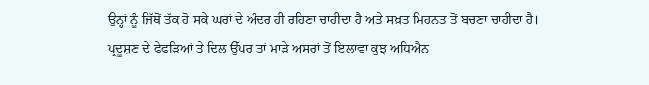ਉਨ੍ਹਾਂ ਨੂੰ ਜਿੱਥੋਂ ਤੱਕ ਹੋ ਸਕੇ ਘਰਾਂ ਦੇ ਅੰਦਰ ਹੀ ਰਹਿਣਾ ਚਾਹੀਦਾ ਹੈ ਅਤੇ ਸਖ਼ਤ ਮਿਹਨਤ ਤੋਂ ਬਚਣਾ ਚਾਹੀਦਾ ਹੈ।
ਪ੍ਰਦੂਸ਼ਣ ਦੇ ਫੇਫੜਿਆਂ ਤੇ ਦਿਲ ਉੱਪਰ ਤਾਂ ਮਾੜੇ ਅਸਰਾਂ ਤੋਂ ਇਲਾਵਾ ਕੁਝ ਅਧਿਐਨ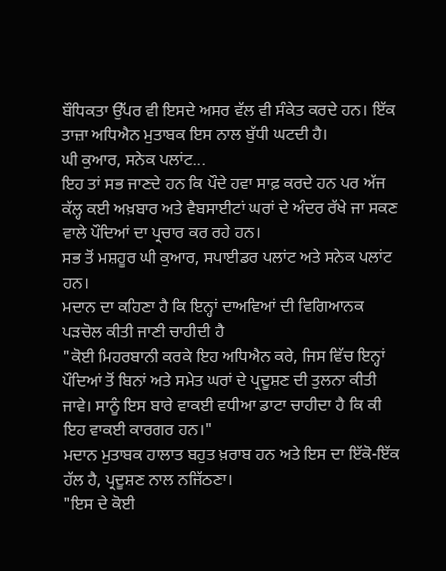ਬੌਧਿਕਤਾ ਉੱਪਰ ਵੀ ਇਸਦੇ ਅਸਰ ਵੱਲ ਵੀ ਸੰਕੇਤ ਕਰਦੇ ਹਨ। ਇੱਕ ਤਾਜ਼ਾ ਅਧਿਐਨ ਮੁਤਾਬਕ ਇਸ ਨਾਲ ਬੁੱਧੀ ਘਟਦੀ ਹੈ।
ਘੀ ਕੁਆਰ, ਸਨੇਕ ਪਲਾਂਟ...
ਇਹ ਤਾਂ ਸਭ ਜਾਣਦੇ ਹਨ ਕਿ ਪੌਦੇ ਹਵਾ ਸਾਫ਼ ਕਰਦੇ ਹਨ ਪਰ ਅੱਜ ਕੱਲ੍ਹ ਕਈ ਅਖ਼ਬਾਰ ਅਤੇ ਵੈਬਸਾਈਟਾਂ ਘਰਾਂ ਦੇ ਅੰਦਰ ਰੱਖੇ ਜਾ ਸਕਣ ਵਾਲੇ ਪੌਦਿਆਂ ਦਾ ਪ੍ਰਚਾਰ ਕਰ ਰਹੇ ਹਨ।
ਸਭ ਤੋਂ ਮਸ਼ਹੂਰ ਘੀ ਕੁਆਰ, ਸਪਾਈਡਰ ਪਲਾਂਟ ਅਤੇ ਸਨੇਕ ਪਲਾਂਟ ਹਨ।
ਮਦਾਨ ਦਾ ਕਹਿਣਾ ਹੈ ਕਿ ਇਨ੍ਹਾਂ ਦਾਅਵਿਆਂ ਦੀ ਵਿਗਿਆਨਕ ਪੜਚੋਲ ਕੀਤੀ ਜਾਣੀ ਚਾਹੀਦੀ ਹੈ
"ਕੋਈ ਮਿਹਰਬਾਨੀ ਕਰਕੇ ਇਹ ਅਧਿਐਨ ਕਰੇ, ਜਿਸ ਵਿੱਚ ਇਨ੍ਹਾਂ ਪੌਦਿਆਂ ਤੋਂ ਬਿਨਾਂ ਅਤੇ ਸਮੇਤ ਘਰਾਂ ਦੇ ਪ੍ਰਦੂਸ਼ਣ ਦੀ ਤੁਲਨਾ ਕੀਤੀ ਜਾਵੇ। ਸਾਨੂੰ ਇਸ ਬਾਰੇ ਵਾਕਈ ਵਧੀਆ ਡਾਟਾ ਚਾਹੀਦਾ ਹੈ ਕਿ ਕੀ ਇਹ ਵਾਕਈ ਕਾਰਗਰ ਹਨ।"
ਮਦਾਨ ਮੁਤਾਬਕ ਹਾਲਾਤ ਬਹੁਤ ਖ਼ਰਾਬ ਹਨ ਅਤੇ ਇਸ ਦਾ ਇੱਕੋ-ਇੱਕ ਹੱਲ ਹੈ, ਪ੍ਰਦੂਸ਼ਣ ਨਾਲ ਨਜਿੱਠਣਾ।
"ਇਸ ਦੇ ਕੋਈ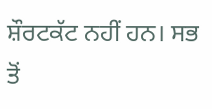ਸ਼ੌਰਟਕੱਟ ਨਹੀਂ ਹਨ। ਸਭ ਤੋਂ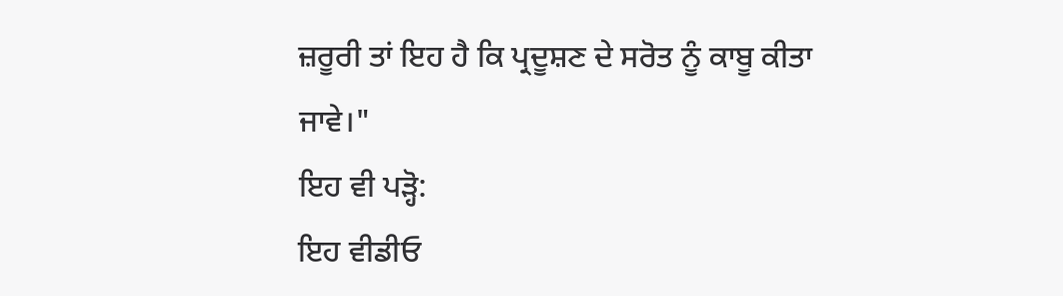ਜ਼ਰੂਰੀ ਤਾਂ ਇਹ ਹੈ ਕਿ ਪ੍ਰਦੂਸ਼ਣ ਦੇ ਸਰੋਤ ਨੂੰ ਕਾਬੂ ਕੀਤਾ ਜਾਵੇ।"
ਇਹ ਵੀ ਪੜ੍ਹੋ:
ਇਹ ਵੀਡੀਓ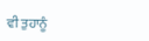ਵੀ ਤੁਹਾਨੂੰ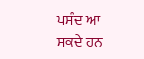ਪਸੰਦ ਆ ਸਕਦੇ ਹਨ